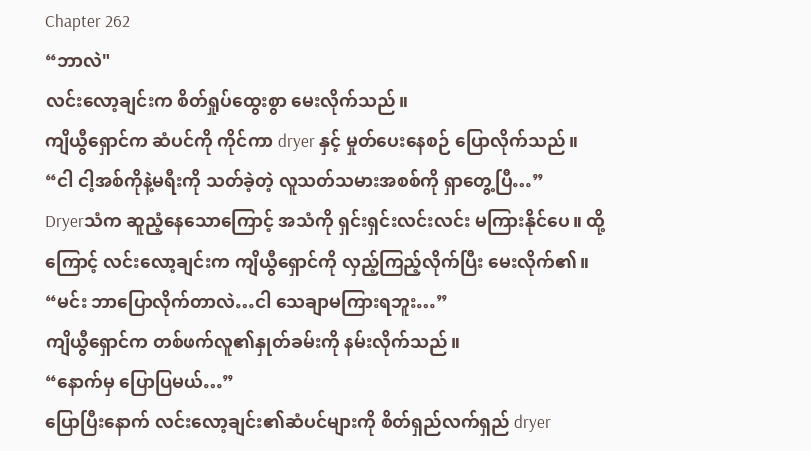Chapter 262
“ဘာလဲ"
လင်းလော့ချင်းက စိတ်ရှုပ်ထွေးစွာ မေးလိုက်သည်။
ကျိယွီရှောင်က ဆံပင်ကို ကိုင်ကာ dryer နှင့် မှုတ်ပေးနေစဉ် ပြောလိုက်သည်။
“ငါ ငါ့အစ်ကိုနဲ့မရီးကို သတ်ခဲ့တဲ့ လူသတ်သမားအစစ်ကို ရှာတွေ့ပြီ…”
Dryerသံက ဆူညံ့နေသောကြောင့် အသံကို ရှင်းရှင်းလင်းလင်း မကြားနိုင်ပေ။ ထို့ကြောင့် လင်းလော့ချင်းက ကျိယွီရှောင်ကို လှည့်ကြည့်လိုက်ပြီး မေးလိုက်၏။
“မင်း ဘာပြောလိုက်တာလဲ…ငါ သေချာမကြားရဘူး…”
ကျိယွီရှောင်က တစ်ဖက်လူ၏နှုတ်ခမ်းကို နမ်းလိုက်သည်။
“နောက်မှ ပြောပြမယ်…”
ပြောပြီးနောက် လင်းလော့ချင်း၏ဆံပင်များကို စိတ်ရှည်လက်ရှည် dryer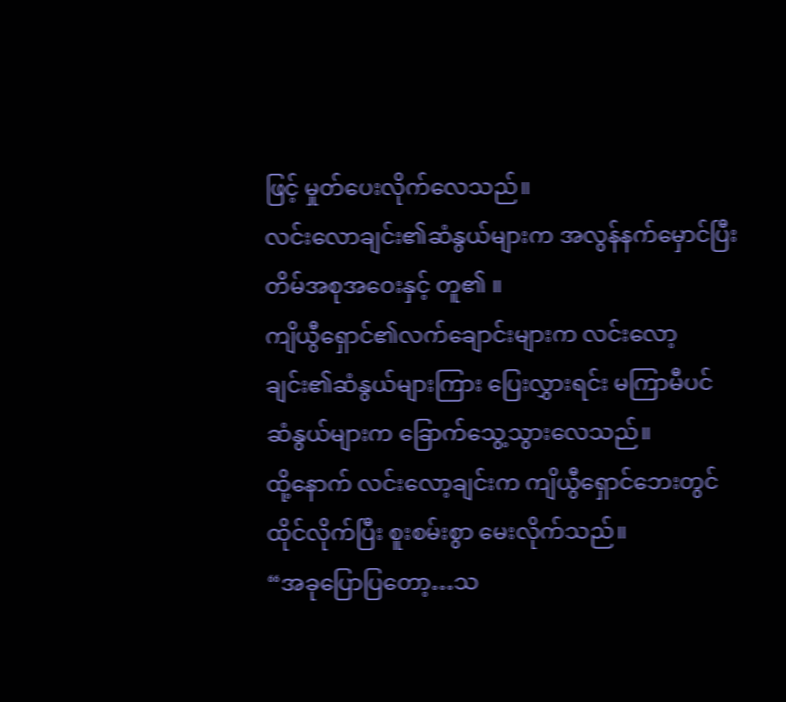ဖြင့် မှုတ်ပေးလိုက်လေသည်။
လင်းလောချင်း၏ဆံနွယ်များက အလွန်နက်မှောင်ပြီး တိမ်အစုအဝေးနှင့် တူ၏ ။
ကျိယွီရှောင်၏လက်ချောင်းများက လင်းလော့ချင်း၏ဆံနွယ်များကြား ပြေးလွှားရင်း မကြာမီပင် ဆံနွယ်များက ခြောက်သွေ့သွားလေသည်။
ထို့နောက် လင်းလော့ချင်းက ကျိယွီရှောင်ဘေးတွင် ထိုင်လိုက်ပြီး စူးစမ်းစွာ မေးလိုက်သည်။
“အခုပြောပြတော့…သ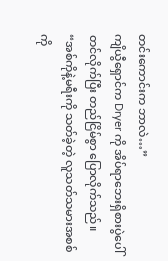တင်းကောင်းက ဘာလဲ…”
ကျိယွီရှောင်က Dryer ကို အိပ်ရာဘေးရှိစားပွဲပေါ် တင်လိုက်ပြီး တည်ငြိမ်စွာ ပြောလိုက်သည်။
“အစ်ကိုနဲ့မရီးကို သတ်ခဲ့တဲ့ လူသတ်သမားအစစ်ကို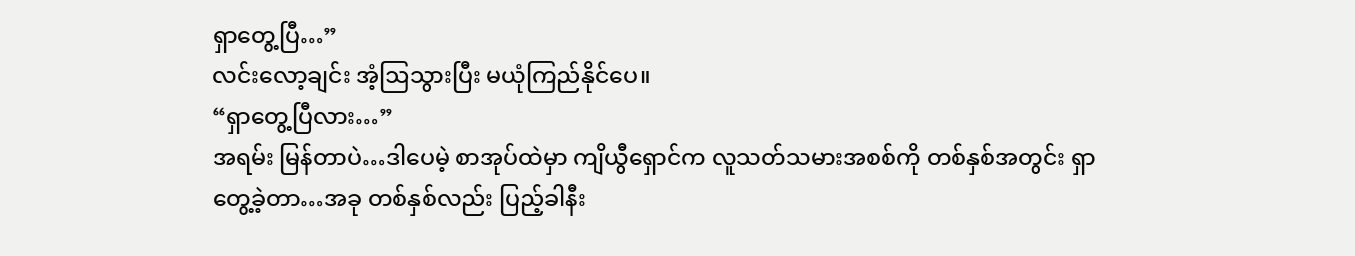ရှာတွေ့ပြီ…”
လင်းလော့ချင်း အံ့ဩသွားပြီး မယုံကြည်နိုင်ပေ။
“ရှာတွေ့ပြီလား…”
အရမ်း မြန်တာပဲ…ဒါပေမဲ့ စာအုပ်ထဲမှာ ကျိယွီရှောင်က လူသတ်သမားအစစ်ကို တစ်နှစ်အတွင်း ရှာတွေ့ခဲ့တာ…အခု တစ်နှစ်လည်း ပြည့်ခါနီး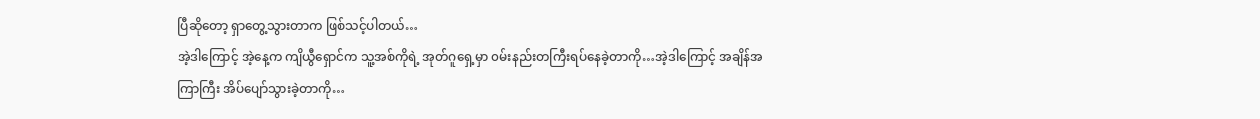ပြီဆိုတော့ ရှာတွေ့သွားတာက ဖြစ်သင့်ပါတယ်…
အဲ့ဒါကြောင့် အဲ့နေ့က ကျိယွီရှောင်က သူ့အစ်ကိုရဲ့ အုတ်ဂူရှေ့မှာ ၀မ်းနည်းတကြီးရပ်နေခဲ့တာကို…အဲ့ဒါကြောင့် အချိန်အကြာကြီး အိပ်ပျော်သွားခဲ့တာကို…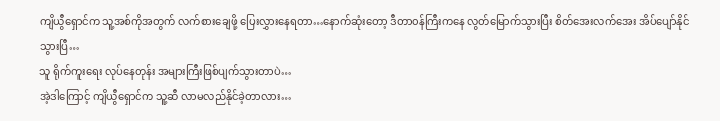ကျိယွီရှောင်က သူ့အစ်ကိုအတွက် လက်စားချေဖို့ ပြေးလွှားနေရတာ…နောက်ဆုံးတော့ ဒီတာ၀န်ကြီးကနေ လွတ်မြောက်သွားပြီး စိတ်အေးလက်အေး အိပ်ပျော်နိုင်သွားပြီ…
သူ ရိုက်ကူးရေး လုပ်နေတုန်း အများကြီးဖြစ်ပျက်သွားတာပဲ…
အဲ့ဒါကြောင့် ကျိယွီရှောင်က သူ့ဆီ လာမလည်နိုင်ခဲ့တာလား…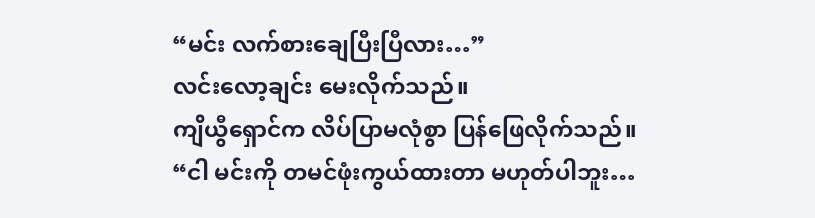“မင်း လက်စားချေပြီးပြီလား…”
လင်းလော့ချင်း မေးလိုက်သည်။
ကျိယွီရှောင်က လိပ်ပြာမလုံစွာ ပြန်ဖြေလိုက်သည်။
“ငါ မင်းကို တမင်ဖုံးကွယ်ထားတာ မဟုတ်ပါဘူး…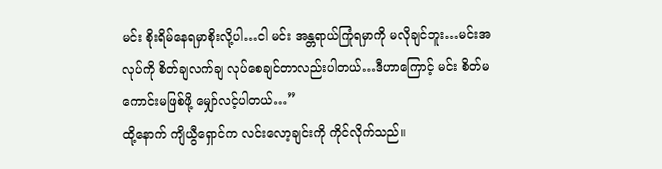မင်း စိုးရိမ်နေရမှာစိုးလို့ပါ…ငါ မင်း အန္တရာယ်ကြုံရမှာကို မလိုချင်ဘူး…မင်းအလုပ်ကို စိတ်ချလက်ချ လုပ်စေချင်တာလည်းပါတယ်…ဒီဟာကြောင့် မင်း စိတ်မကောင်းမဖြစ်ဖို့ မျှော်လင့်ပါတယ်…”
ထို့နောက် ကျိယွီရှောင်က လင်းလော့ချင်းကို ကိုင်လိုက်သည်။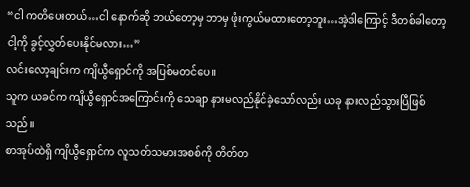“ငါ ကတိပေးတယ်…ငါ နောက်ဆို ဘယ်တော့မှ ဘာမှ ဖုံးကွယ်မထားတော့ဘူး…အဲ့ဒါကြောင့် ဒီတစ်ခါတော့ ငါ့ကို ခွင့်လွှတ်ပေးနိုင်မလား…”
လင်းလော့ချင်းက ကျိယွီရှောင်ကို အပြစ်မတင်ပေ။
သူက ယခင်က ကျိယွီရှောင်အကြောင်းကို သေချာ နားမလည်နိုင်ခဲ့သော်လည်း ယခု နားလည်သွားပြီဖြစ်သည်။
စာအုပ်ထဲရှိ ကျိယွီရှောင်က လူသတ်သမားအစစ်ကို တိတ်တ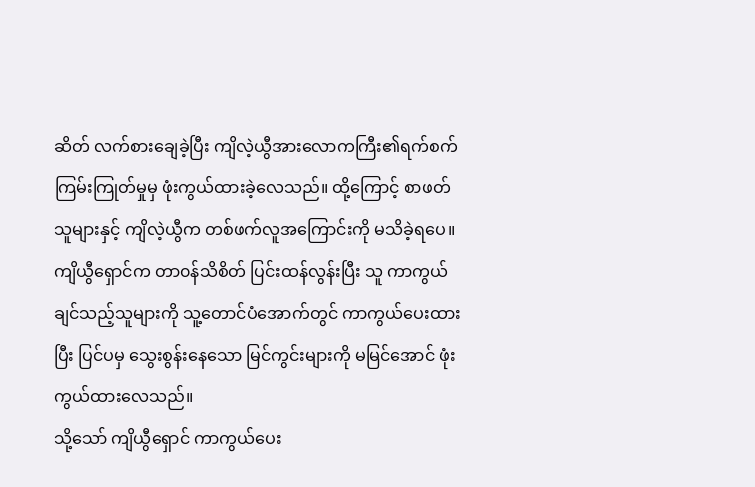ဆိတ် လက်စားချေခဲ့ပြီး ကျိလဲ့ယွီအားလောကကြီး၏ရက်စက်ကြမ်းကြုတ်မှုမှ ဖုံးကွယ်ထားခဲ့လေသည်။ ထို့ကြောင့် စာဖတ်သူများနှင့် ကျိလဲ့ယွီက တစ်ဖက်လူအကြောင်းကို မသိခဲ့ရပေ။
ကျိယွီရှောင်က တာ၀န်သိစိတ် ပြင်းထန်လွန်းပြီး သူ ကာကွယ်ချင်သည့်သူများကို သူ့တောင်ပံအောက်တွင် ကာကွယ်ပေးထားပြီး ပြင်ပမှ သွေးစွန်းနေသော မြင်ကွင်းများကို မမြင်အောင် ဖုံးကွယ်ထားလေသည်။
သို့သော် ကျိယွီရှောင် ကာကွယ်ပေး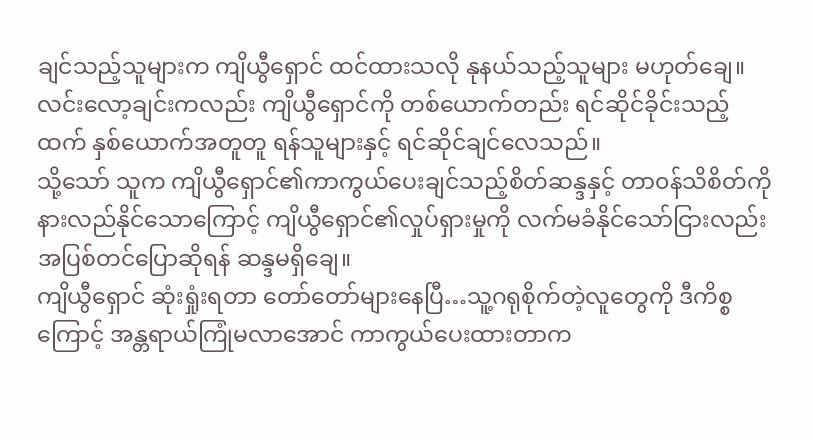ချင်သည့်သူများက ကျိယွီရှောင် ထင်ထားသလို နုနယ်သည့်သူများ မဟုတ်ချေ။
လင်းလော့ချင်းကလည်း ကျိယွီရှောင်ကို တစ်ယောက်တည်း ရင်ဆိုင်ခိုင်းသည့်ထက် နှစ်ယောက်အတူတူ ရန်သူများနှင့် ရင်ဆိုင်ချင်လေသည်။
သို့သော် သူက ကျိယွီရှောင်၏ကာကွယ်ပေးချင်သည့်စိတ်ဆန္ဒနှင့် တာ၀န်သိစိတ်ကို နားလည်နိုင်သောကြောင့် ကျိယွီရှောင်၏လှုပ်ရှားမှုကို လက်မခံနိုင်သော်ငြားလည်း အပြစ်တင်ပြောဆိုရန် ဆန္ဒမရှိချေ။
ကျိယွီရှောင် ဆုံးရှုံးရတာ တော်တော်များနေပြီ…သူ့ဂရုစိုက်တဲ့လူတွေကို ဒီကိစ္စကြောင့် အန္တရာယ်ကြုံမလာအောင် ကာကွယ်ပေးထားတာက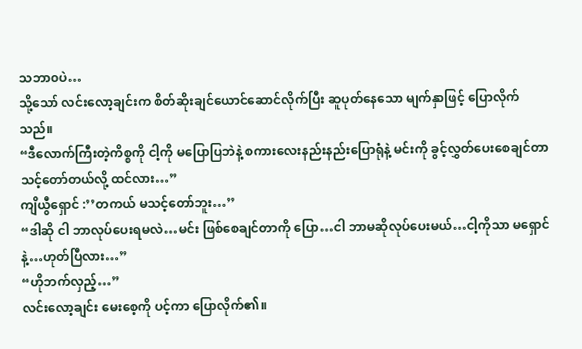သဘာ၀ပဲ…
သို့သော် လင်းလော့ချင်းက စိတ်ဆိုးချင်ယောင်ဆောင်လိုက်ပြီး ဆူပုတ်နေသော မျက်နှာဖြင့် ပြောလိုက်သည်။
“ဒီလောက်ကြီးတဲ့ကိစ္စကို ငါ့ကို မပြောပြဘဲနဲ့ စကားလေးနည်းနည်းပြောရုံနဲ့ မင်းကို ခွင့်လွှတ်ပေးစေချင်တာ သင့်တော်တယ်လို့ ထင်လား…”
ကျိယွီရှောင် :’’တကယ် မသင့်တော်ဘူး…’’
“ဒါဆို ငါ ဘာလုပ်ပေးရမလဲ…မင်း ဖြစ်စေချင်တာကို ပြော…ငါ ဘာမဆိုလုပ်ပေးမယ်…ငါ့ကိုသာ မရှောင်နဲ့…ဟုတ်ပြီလား…”
“ဟိုဘက်လှည့်…”
လင်းလော့ချင်း မေးစေ့ကို ပင့်ကာ ပြောလိုက်၏။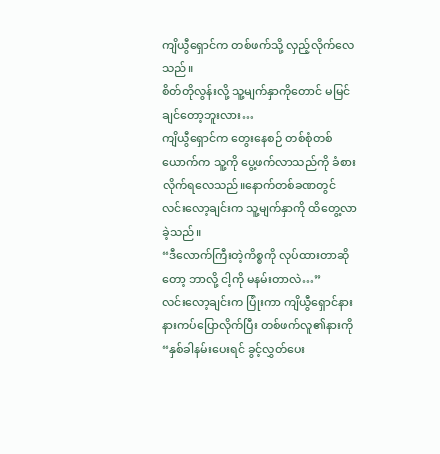ကျိယွီရှောင်က တစ်ဖက်သို့ လှည့်လိုက်လေသည်။
စိတ်တိုလွန်းလို့ သူ့မျက်နှာကိုတောင် မမြင်ချင်တော့ဘူးလား…
ကျိယွီရှောင်က တွေးနေစဉ် တစ်စုံတစ်ယောက်က သူ့ကို ပွေ့ဖက်လာသည်ကို ခံစားလိုက်ရလေသည်။နောက်တစ်ခဏတွင် လင်းလော့ချင်းက သူ့မျက်နှာကို ထိတွေ့လာခဲ့သည်။
“ဒီလောက်ကြီးတဲ့ကိစ္စကို လုပ်ထားတာဆိုတော့ ဘာလို့ ငါ့ကို မနမ်းတာလဲ…”
လင်းလော့ချင်းက ပြုံးကာ ကျိယွီရှောင်နား နားကပ်ပြောလိုက်ပြီး တစ်ဖက်လူ၏နားကို
“နှစ်ခါနမ်းပေးရင် ခွင့်လွှတ်ပေး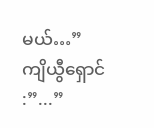မယ်…”
ကျိယွီရှောင် :”...”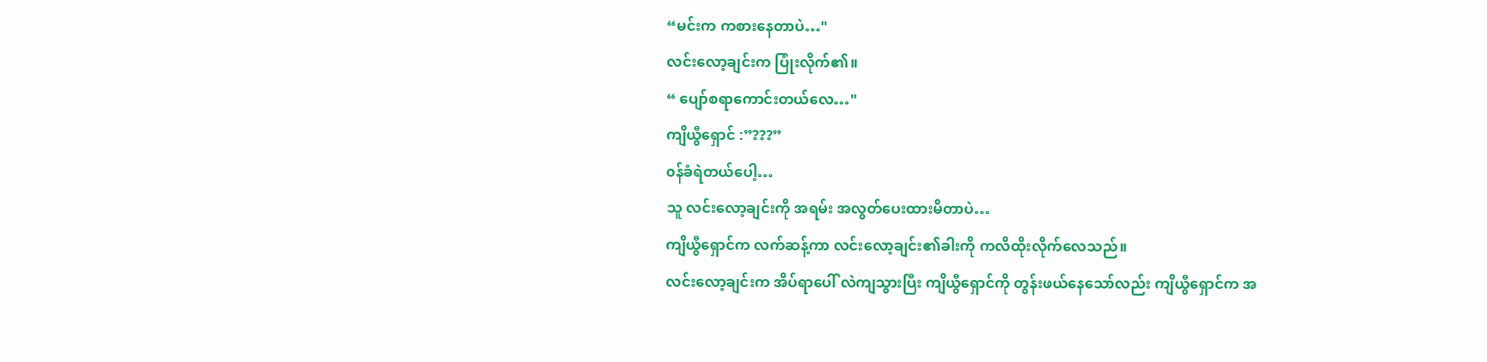“မင်းက ကစားနေတာပဲ…"
လင်းလော့ချင်းက ပြုံးလိုက်၏။
“ ပျော်စရာကောင်းတယ်လေ…"
ကျိယွီရှောင် :”???”
၀န်ခံရဲတယ်ပေါ့…
သူ လင်းလော့ချင်းကို အရမ်း အလွတ်ပေးထားမိတာပဲ…
ကျိယွီရှောင်က လက်ဆန့်ကာ လင်းလော့ချင်း၏ခါးကို ကလိထိုးလိုက်လေသည်။
လင်းလော့ချင်းက အိပ်ရာပေါ် လဲကျသွားပြီး ကျိယွီရှောင်ကို တွန်းဖယ်နေသော်လည်း ကျိယွီရှောင်က အ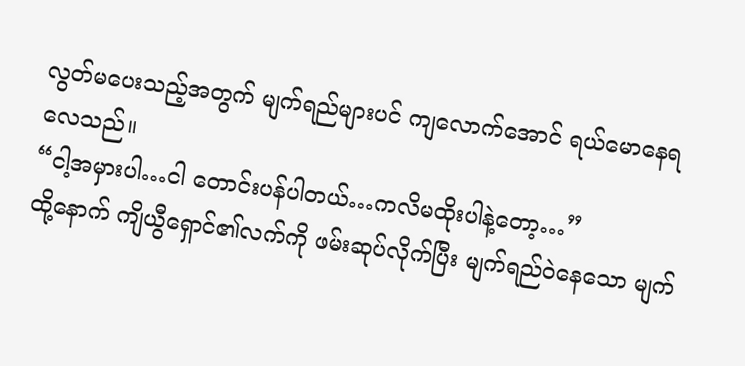လွတ်မပေးသည့်အတွက် မျက်ရည်များပင် ကျလောက်အောင် ရယ်မောနေရလေသည်။
“ငါ့အမှားပါ…ငါ တောင်းပန်ပါတယ်…ကလိမထိုးပါနဲ့တော့…”
ထို့နောက် ကျိယွီရှောင်၏လက်ကို ဖမ်းဆုပ်လိုက်ပြီး မျက်ရည်၀ဲနေသော မျက်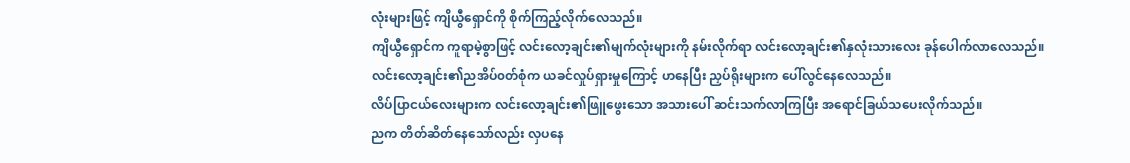လုံးများဖြင့် ကျိယွီရှောင်ကို စိုက်ကြည့်လိုက်လေသည်။
ကျိယွီရှောင်က ကူရာမဲ့စွာဖြင့် လင်းလော့ချင်း၏မျက်လုံးများကို နမ်းလိုက်ရာ လင်းလော့ချင်း၏နှလုံးသားလေး ခုန်ပေါက်လာလေသည်။
လင်းလော့ချင်း၏ညအိပ်၀တ်စုံက ယခင်လှုပ်ရှားမှုကြောင့် ဟနေပြီး ညှပ်ရိုးများက ပေါ်လွင်နေလေသည်။
လိပ်ပြာငယ်လေးများက လင်းလော့ချင်း၏ဖြူဖွေးသော အသားပေါ် ဆင်းသက်လာကြပြီး အရောင်ခြယ်သပေးလိုက်သည်။
ညက တိတ်ဆိတ်နေသော်လည်း လှပနေ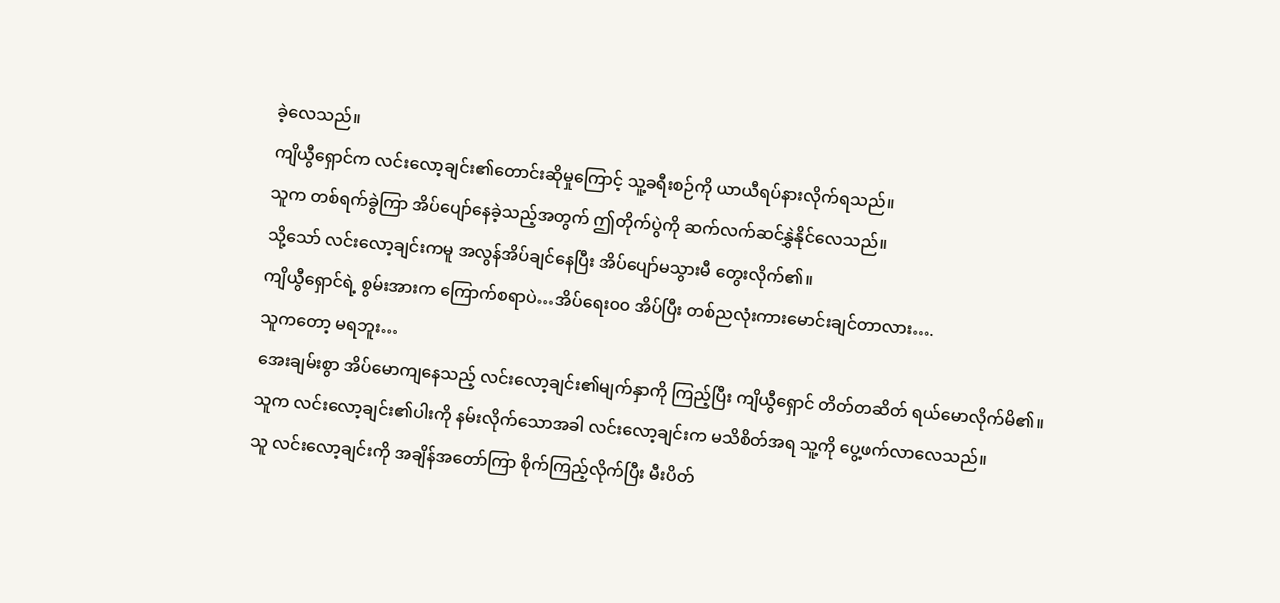ခဲ့လေသည်။
ကျိယွီရှောင်က လင်းလော့ချင်း၏တောင်းဆိုမှုကြောင့် သူ့ခရီးစဉ်ကို ယာယီရပ်နားလိုက်ရသည်။
သူက တစ်ရက်ခွဲကြာ အိပ်ပျော်နေခဲ့သည့်အတွက် ဤတိုက်ပွဲကို ဆက်လက်ဆင်နွှဲနိုင်လေသည်။
သို့သော် လင်းလော့ချင်းကမူ အလွန်အိပ်ချင်နေပြီး အိပ်ပျော်မသွားမီ တွေးလိုက်၏။
ကျိယွီရှောင်ရဲ့ စွမ်းအားက ကြောက်စရာပဲ…အိပ်ရေး၀၀ အိပ်ပြီး တစ်ညလုံးကားမောင်းချင်တာလား….
သူကတော့ မရဘူး…
အေးချမ်းစွာ အိပ်မောကျနေသည့် လင်းလော့ချင်း၏မျက်နှာကို ကြည့်ပြီး ကျိယွီရှောင် တိတ်တဆိတ် ရယ်မောလိုက်မိ၏။
သူက လင်းလော့ချင်း၏ပါးကို နမ်းလိုက်သောအခါ လင်းလော့ချင်းက မသိစိတ်အရ သူ့ကို ပွေ့ဖက်လာလေသည်။
သူ လင်းလော့ချင်းကို အချိန်အတော်ကြာ စိုက်ကြည့်လိုက်ပြီး မီးပိတ်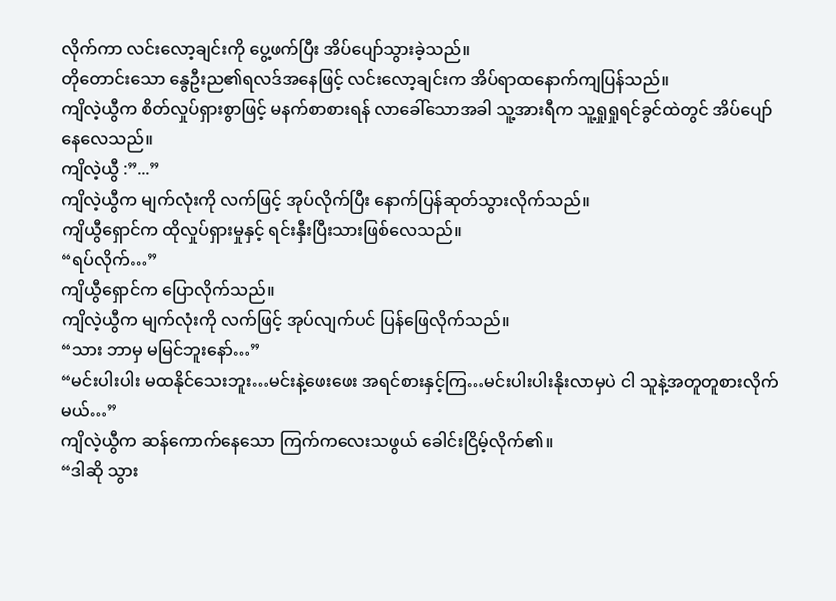လိုက်ကာ လင်းလော့ချင်းကို ပွေ့ဖက်ပြီး အိပ်ပျော်သွားခဲ့သည်။
တိုတောင်းသော နွေဦးည၏ရလဒ်အနေဖြင့် လင်းလော့ချင်းက အိပ်ရာထနောက်ကျပြန်သည်။
ကျိလဲ့ယွီက စိတ်လှုပ်ရှားစွာဖြင့် မနက်စာစားရန် လာခေါ်သောအခါ သူ့အားရီက သူ့ရှုရှုရင်ခွင်ထဲတွင် အိပ်ပျော်နေလေသည်။
ကျိလဲ့ယွီ :”...”
ကျိလဲ့ယွီက မျက်လုံးကို လက်ဖြင့် အုပ်လိုက်ပြီး နောက်ပြန်ဆုတ်သွားလိုက်သည်။
ကျိယွီရှောင်က ထိုလှုပ်ရှားမှုနှင့် ရင်းနှီးပြီးသားဖြစ်လေသည်။
“ရပ်လိုက်…”
ကျိယွီရှောင်က ပြောလိုက်သည်။
ကျိလဲ့ယွီက မျက်လုံးကို လက်ဖြင့် အုပ်လျက်ပင် ပြန်ဖြေလိုက်သည်။
“သား ဘာမှ မမြင်ဘူးနော်…”
“မင်းပါးပါး မထနိုင်သေးဘူး…မင်းနဲ့ဖေးဖေး အရင်စားနှင့်ကြ…မင်းပါးပါးနိုးလာမှပဲ ငါ သူနဲ့အတူတူစားလိုက်မယ်…”
ကျိလဲ့ယွီက ဆန်ကောက်နေသော ကြက်ကလေးသဖွယ် ခေါင်းငြိမ့်လိုက်၏။
“ဒါဆို သွား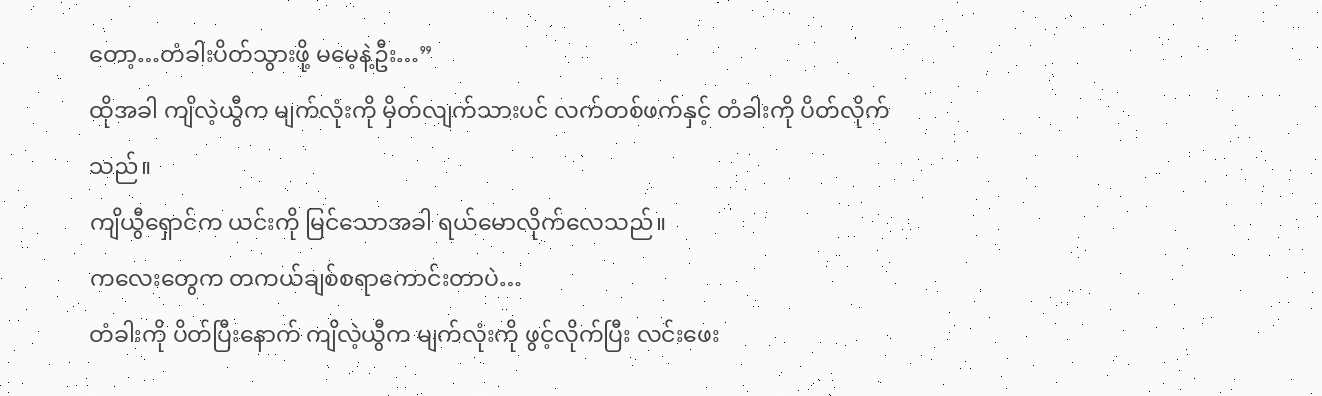တော့…တံခါးပိတ်သွားဖို့ မမေ့နဲ့ဦး…”
ထိုအခါ ကျိလဲ့ယွီက မျက်လုံးကို မှိတ်လျက်သားပင် လက်တစ်ဖက်နှင့် တံခါးကို ပိတ်လိုက်သည်။
ကျိယွီရှောင်က ယင်းကို မြင်သောအခါ ရယ်မောလိုက်လေသည်။
ကလေးတွေက တကယ်ချစ်စရာကောင်းတာပဲ…
တံခါးကို ပိတ်ပြီးနောက် ကျိလဲ့ယွီက မျက်လုံးကို ဖွင့်လိုက်ပြီး လင်းဖေး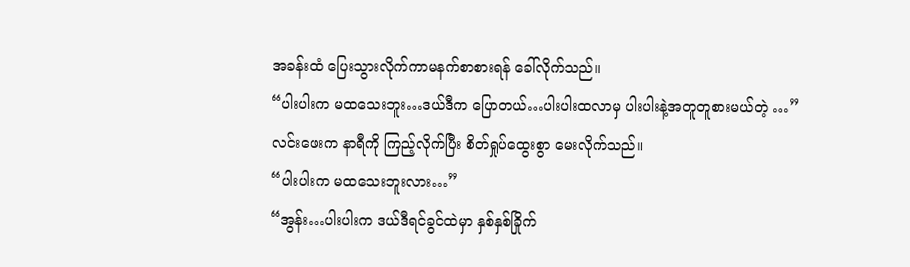အခန်းထံ ပြေးသွားလိုက်ကာမနက်စာစားရန် ခေါ်လိုက်သည်။
“ပါးပါးက မထသေးဘူး…ဒယ်ဒီက ပြောတယ်…ပါးပါးထလာမှ ပါးပါးနဲ့အတူတူစားမယ်တဲ့ …”
လင်းဖေးက နာရီကို ကြည့်လိုက်ပြီး စိတ်ရှုပ်ထွေးစွာ မေးလိုက်သည်။
“ပါးပါးက မထသေးဘူးလား…”
“အွန်း…ပါးပါးက ဒယ်ဒီရင်ခွင်ထဲမှာ နှစ်နှစ်ခြိုက်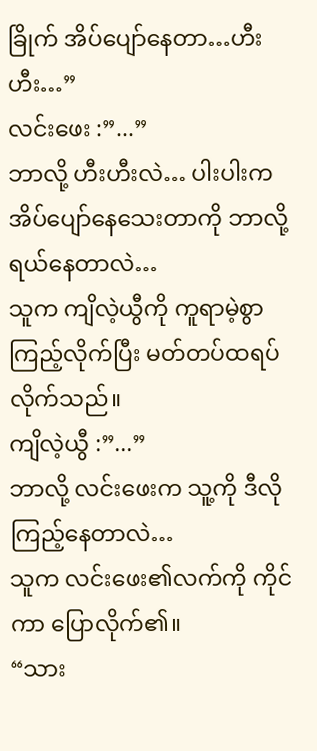ခြိုက် အိပ်ပျော်နေတာ…ဟီးဟီး…”
လင်းဖေး :”...”
ဘာလို့ ဟီးဟီးလဲ… ပါးပါးက အိပ်ပျော်နေသေးတာကို ဘာလို့ ရယ်နေတာလဲ…
သူက ကျိလဲ့ယွီကို ကူရာမဲ့စွာ ကြည့်လိုက်ပြီး မတ်တပ်ထရပ်လိုက်သည်။
ကျိလဲ့ယွီ :”...”
ဘာလို့ လင်းဖေးက သူ့ကို ဒီလိုကြည့်နေတာလဲ…
သူက လင်းဖေး၏လက်ကို ကိုင်ကာ ပြောလိုက်၏။
“သား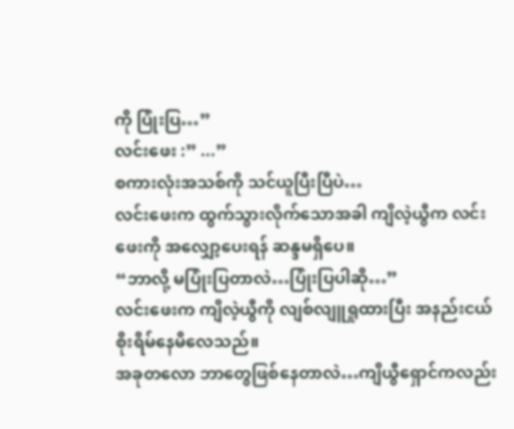ကို ပြုံးပြ…”
လင်းဖေး :” ...”
စကားလုံးအသစ်ကို သင်ယူပြီးပြီပဲ…
လင်းဖေးက ထွက်သွားလိုက်သောအခါ ကျိလဲ့ယွီက လင်းဖေးကို အလျှော့ပေးရန် ဆန္ဒမရှိပေ။
“ဘာလို့ မပြုံးပြတာလဲ…ပြုံးပြပါဆို…”
လင်းဖေးက ကျိလဲ့ယွီကို လျစ်လျူရှုထားပြီး အနည်းငယ် စိုးရိမ်နေမိလေသည်။
အခုတလော ဘာတွေဖြစ်နေတာလဲ…ကျိယွီရှောင်ကလည်း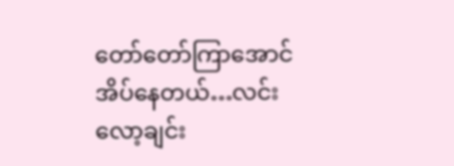တော်တော်ကြာအောင် အိပ်နေတယ်…လင်းလော့ချင်း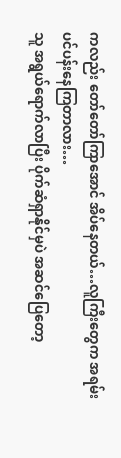ကလည်း တော်တော်ကြာအောင် အိပ်နေတယ်…လူကြီးတွေက အရမ်းပင်ပန်းနေကြတာလား…
သူ အရွယ်ရောက်လာပြီး ပိုက်ဆံရှာနိုင်မှပဲ အဆင်ပြေတော့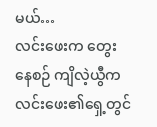မယ်…
လင်းဖေးက တွေးနေစဉ် ကျိလဲ့ယွီက လင်းဖေး၏ရှေ့တွင်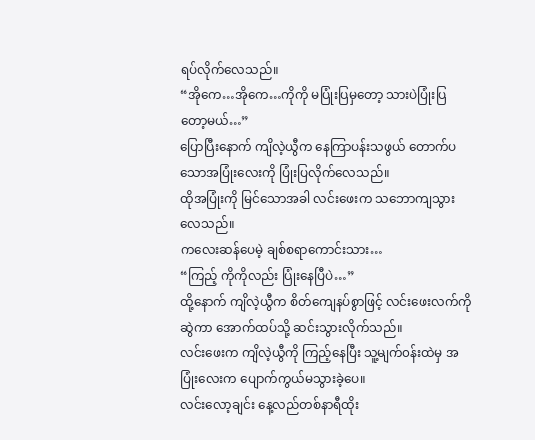ရပ်လိုက်လေသည်။
“အိုကေ…အိုကေ…ကိုကို မပြုံးပြမှတော့ သားပဲပြုံးပြတော့မယ်…”
ပြောပြီးနောက် ကျိလဲ့ယွီက နေကြာပန်းသဖွယ် တောက်ပသောအပြုံးလေးကို ပြုံးပြလိုက်လေသည်။
ထိုအပြုံးကို မြင်သောအခါ လင်းဖေးက သဘောကျသွားလေသည်။
ကလေးဆန်ပေမဲ့ ချစ်စရာကောင်းသား…
“ကြည့် ကိုကိုလည်း ပြုံးနေပြီပဲ…”
ထို့နောက် ကျိလဲ့ယွီက စိတ်ကျေနပ်စွာဖြင့် လင်းဖေးလက်ကို ဆွဲကာ အောက်ထပ်သို့ ဆင်းသွားလိုက်သည်။
လင်းဖေးက ကျိလဲ့ယွီကို ကြည့်နေပြီး သူ့မျက်၀န်းထဲမှ အပြုံးလေးက ပျောက်ကွယ်မသွားခဲ့ပေ။
လင်းလော့ချင်း နေ့လည်တစ်နာရီထိုး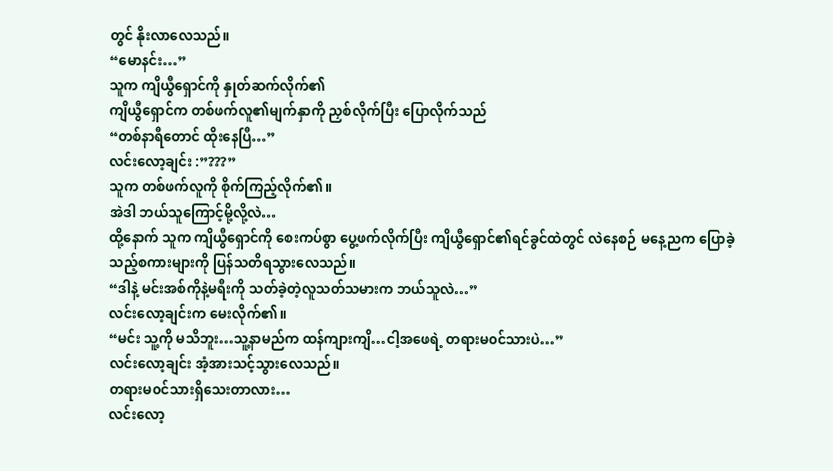တွင် နိုးလာလေသည်။
“မောနင်း…”
သူက ကျိယွီရှောင်ကို နှုတ်ဆက်လိုက်၏
ကျိယွီရှောင်က တစ်ဖက်လူ၏မျက်နှာကို ညှစ်လိုက်ပြီး ပြောလိုက်သည်
“တစ်နာရီတောင် ထိုးနေပြီ…”
လင်းလော့ချင်း :”???”
သူက တစ်ဖက်လူကို စိုက်ကြည့်လိုက်၏။
အဲဒါ ဘယ်သူကြောင့်မို့လို့လဲ…
ထို့နောက် သူက ကျိယွီရှောင်ကို စေးကပ်စွာ ပွေ့ဖက်လိုက်ပြီး ကျိယွီရှောင်၏ရင်ခွင်ထဲတွင် လဲနေစဉ် မနေ့ညက ပြောခဲ့သည့်စကားများကို ပြန်သတိရသွားလေသည်။
“ဒါနဲ့ မင်းအစ်ကိုနဲ့မရီးကို သတ်ခဲ့တဲ့လူသတ်သမားက ဘယ်သူလဲ…”
လင်းလော့ချင်းက မေးလိုက်၏။
“မင်း သူ့ကို မသိဘူး…သူ့နာမည်က ထန်ကျားကျိ…ငါ့အဖေရဲ့ တရားမ၀င်သားပဲ…”
လင်းလော့ချင်း အံ့အားသင့်သွားလေသည်။
တရားမ၀င်သားရှိသေးတာလား…
လင်းလော့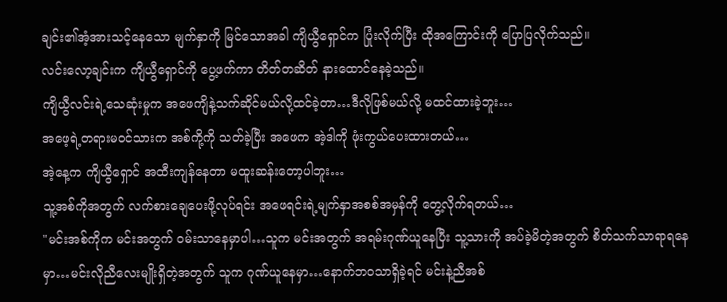ချင်း၏အံ့အားသင့်နေသော မျက်နှာကို မြင်သောအခါ ကျိယွီရှောင်က ပြုံးလိုက်ပြီး ထိုအကြောင်းကို ပြောပြလိုက်သည်။
လင်းလော့ချင်းက ကျိယွီရှောင်ကို ပွေ့ဖက်ကာ တိတ်တဆိတ် နားထောင်နေခဲ့သည်။
ကျိယွီလင်းရဲ့သေဆုံးမှုက အဖေကျိနဲ့သက်ဆိုင်မယ်လို့ထင်ခဲ့တာ…ဒီလိုဖြစ်မယ်လို့ မထင်ထားခဲ့ဘူး…
အဖေ့ရဲ့တရားမ၀င်သားက အစ်ကို့ကို သတ်ခဲ့ပြီး အဖေက အဲ့ဒါကို ဖုံးကွယ်ပေးထားတယ်…
အဲ့နေ့က ကျိယွီရှောင် အထီးကျန်နေတာ မထူးဆန်းတော့ပါဘူး…
သူ့အစ်ကိုအတွက် လက်စားချေပေးဖို့လုပ်ရင်း အဖေရင်းရဲ့မျက်နှာအစစ်အမှန်ကို တွေ့လိုက်ရတယ်…
"မင်းအစ်ကိုက မင်းအတွက် ၀မ်းသာနေမှာပါ…သူက မင်းအတွက် အရမ်းဂုဏ်ယူနေပြီး သူ့သားကို အပ်ခဲ့မိတဲ့အတွက် စိတ်သက်သာရာရနေမှာ…မင်းလိုညီလေးမျိုးရှိတဲ့အတွက် သူက ဂုဏ်ယူနေမှာ…နောက်ဘဝသာရှိခဲ့ရင် မင်းနဲ့ညီအစ်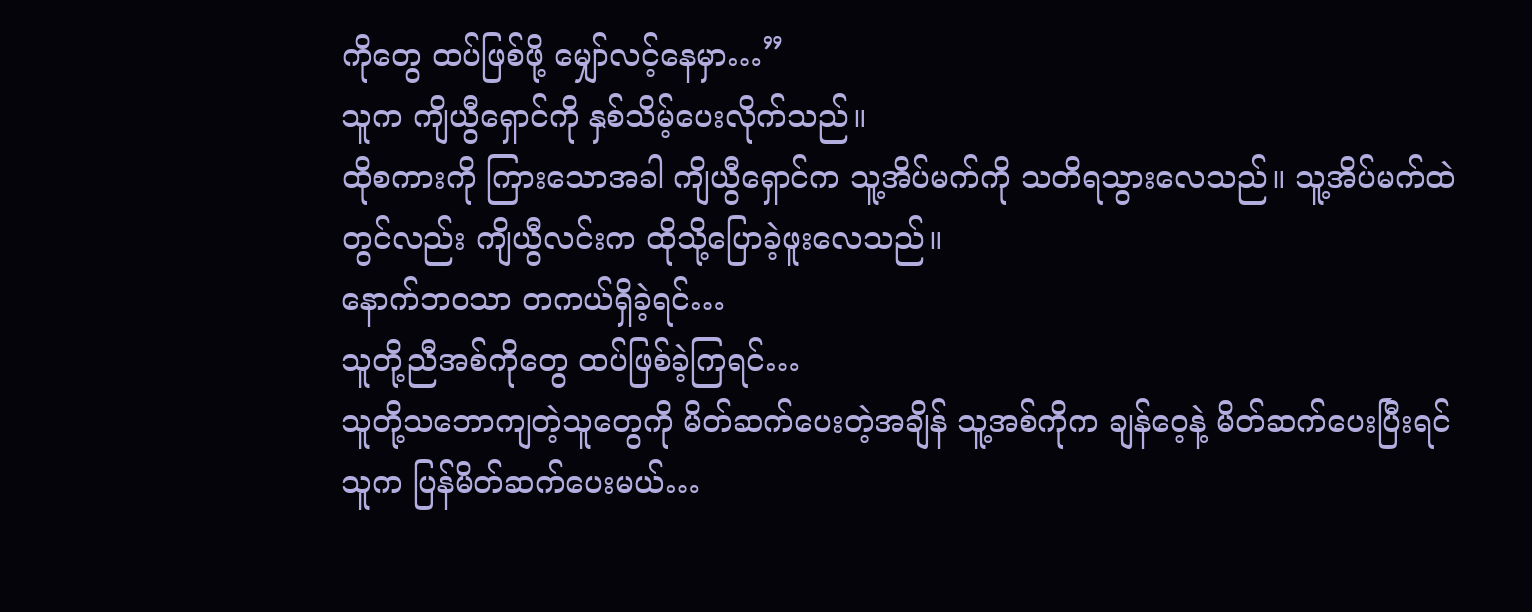ကိုတွေ ထပ်ဖြစ်ဖို့ မျှော်လင့်နေမှာ…”
သူက ကျိယွီရှောင်ကို နှစ်သိမ့်ပေးလိုက်သည်။
ထိုစကားကို ကြားသောအခါ ကျိယွီရှောင်က သူ့အိပ်မက်ကို သတိရသွားလေသည်။ သူ့အိပ်မက်ထဲတွင်လည်း ကျိယွီလင်းက ထိုသို့ပြောခဲ့ဖူးလေသည်။
နောက်ဘ၀သာ တကယ်ရှိခဲ့ရင်…
သူတို့ညီအစ်ကိုတွေ ထပ်ဖြစ်ခဲ့ကြရင်…
သူတို့သဘောကျတဲ့သူတွေကို မိတ်ဆက်ပေးတဲ့အချိန် သူ့အစ်ကိုက ချန်ဝေ့နဲ့ မိတ်ဆက်ပေးပြီးရင် သူက ပြန်မိတ်ဆက်ပေးမယ်…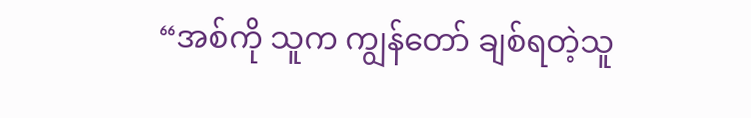“အစ်ကို သူက ကျွန်တော် ချစ်ရတဲ့သူ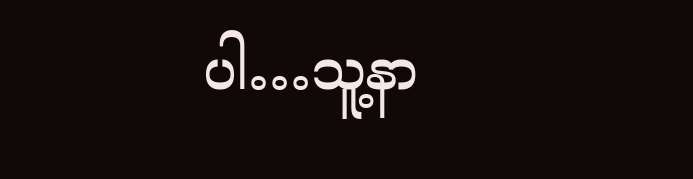ပါ…သူ့နာ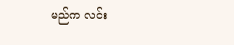မည်က လင်း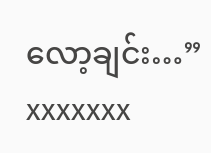လော့ချင်း…”
xxxxxxx